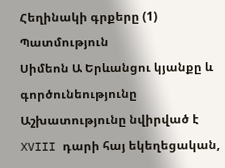Հեղինակի գրքերը (1)
Պատմություն
Սիմեոն Ա Երևանցու կյանքը և գործունեությունը
Աշխատությունը նվիրված է XVIII դարի հայ եկեղեցական,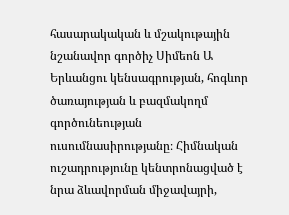հասարակական և մշակութային նշանավոր գործիչ Սիմեոն Ա Երևանցու կենսագրության, հոգևոր ծառայության և բազմակողմ գործունեության ուսումնասիրությանը։ Հիմնական ուշադրությունը կենտրոնացված է նրա ձևավորման միջավայրի,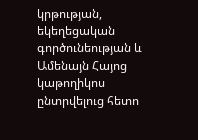կրթության, եկեղեցական գործունեության և Ամենայն Հայոց կաթողիկոս ընտրվելուց հետո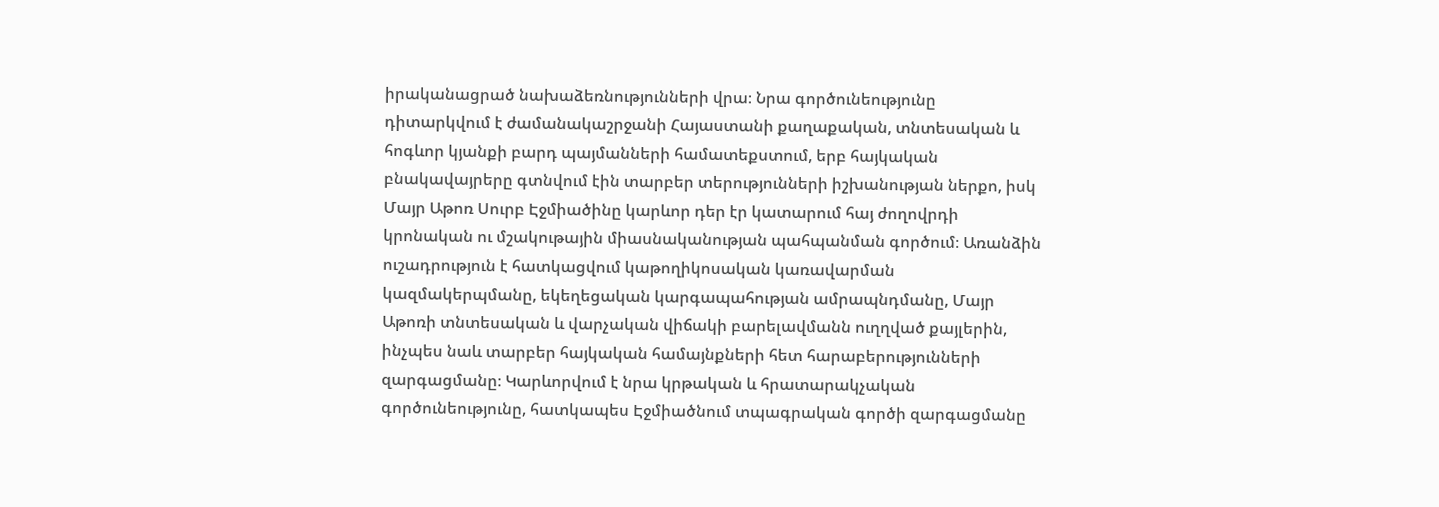իրականացրած նախաձեռնությունների վրա։ Նրա գործունեությունը դիտարկվում է ժամանակաշրջանի Հայաստանի քաղաքական, տնտեսական և հոգևոր կյանքի բարդ պայմանների համատեքստում, երբ հայկական բնակավայրերը գտնվում էին տարբեր տերությունների իշխանության ներքո, իսկ Մայր Աթոռ Սուրբ Էջմիածինը կարևոր դեր էր կատարում հայ ժողովրդի կրոնական ու մշակութային միասնականության պահպանման գործում։ Առանձին ուշադրություն է հատկացվում կաթողիկոսական կառավարման կազմակերպմանը, եկեղեցական կարգապահության ամրապնդմանը, Մայր Աթոռի տնտեսական և վարչական վիճակի բարելավմանն ուղղված քայլերին, ինչպես նաև տարբեր հայկական համայնքների հետ հարաբերությունների զարգացմանը։ Կարևորվում է նրա կրթական և հրատարակչական գործունեությունը, հատկապես Էջմիածնում տպագրական գործի զարգացմանը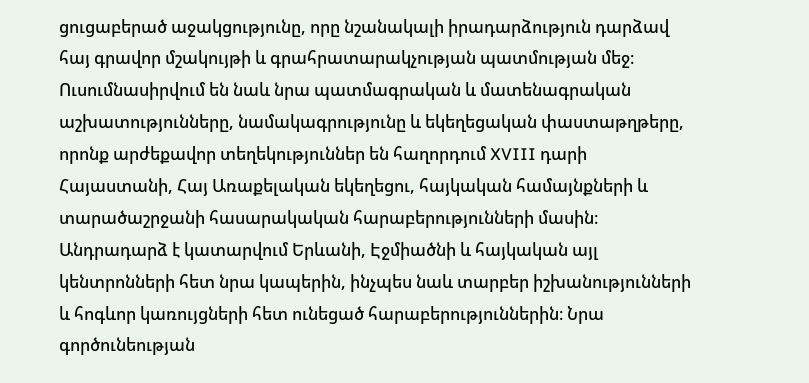ցուցաբերած աջակցությունը, որը նշանակալի իրադարձություն դարձավ հայ գրավոր մշակույթի և գրահրատարակչության պատմության մեջ։ Ուսումնասիրվում են նաև նրա պատմագրական և մատենագրական աշխատությունները, նամակագրությունը և եկեղեցական փաստաթղթերը, որոնք արժեքավոր տեղեկություններ են հաղորդում XVIII դարի Հայաստանի, Հայ Առաքելական եկեղեցու, հայկական համայնքների և տարածաշրջանի հասարակական հարաբերությունների մասին։ Անդրադարձ է կատարվում Երևանի, Էջմիածնի և հայկական այլ կենտրոնների հետ նրա կապերին, ինչպես նաև տարբեր իշխանությունների և հոգևոր կառույցների հետ ունեցած հարաբերություններին։ Նրա գործունեության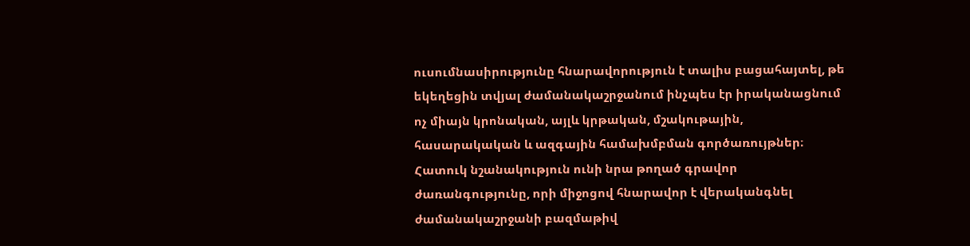ուսումնասիրությունը հնարավորություն է տալիս բացահայտել, թե եկեղեցին տվյալ ժամանակաշրջանում ինչպես էր իրականացնում ոչ միայն կրոնական, այլև կրթական, մշակութային, հասարակական և ազգային համախմբման գործառույթներ։ Հատուկ նշանակություն ունի նրա թողած գրավոր ժառանգությունը, որի միջոցով հնարավոր է վերականգնել ժամանակաշրջանի բազմաթիվ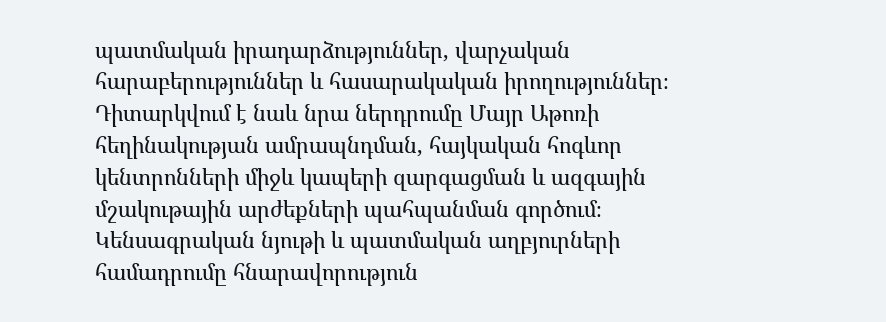պատմական իրադարձություններ, վարչական հարաբերություններ և հասարակական իրողություններ։ Դիտարկվում է նաև նրա ներդրումը Մայր Աթոռի հեղինակության ամրապնդման, հայկական հոգևոր կենտրոնների միջև կապերի զարգացման և ազգային մշակութային արժեքների պահպանման գործում։ Կենսագրական նյութի և պատմական աղբյուրների համադրումը հնարավորություն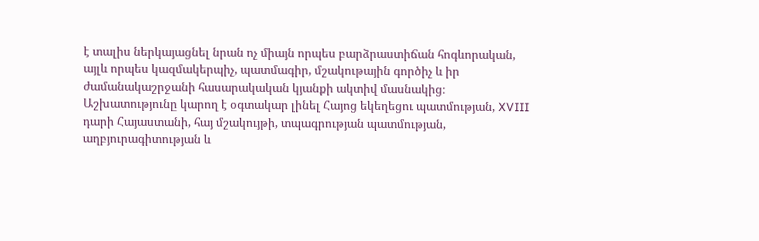է տալիս ներկայացնել նրան ոչ միայն որպես բարձրաստիճան հոգևորական, այլև որպես կազմակերպիչ, պատմագիր, մշակութային գործիչ և իր ժամանակաշրջանի հասարակական կյանքի ակտիվ մասնակից։ Աշխատությունը կարող է օգտակար լինել Հայոց եկեղեցու պատմության, XVIII դարի Հայաստանի, հայ մշակույթի, տպագրության պատմության, աղբյուրագիտության և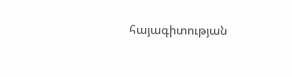հայագիտության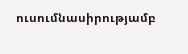ուսումնասիրությամբ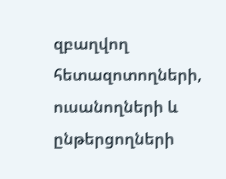զբաղվող հետազոտողների, ուսանողների և ընթերցողների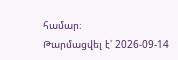համար։
Թարմացվել է՝ 2026-09-14